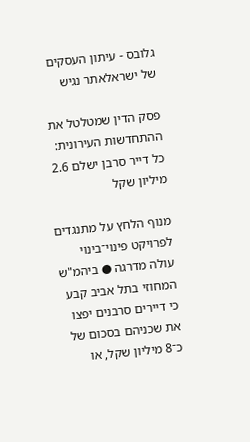גלובס - עיתון העסקים של ישראלאתר נגיש

פסק הדין שמטלטל את ההתחדשות העירונית: כל דייר סרבן ישלם 2.6 מיליון שקל

מנוף הלחץ על מתנגדים לפרויקט פינוי־בינוי עולה מדרגה ● ביהמ"ש המחוזי בתל אביב קבע כי דיירים סרבנים יפצו את שכניהם בסכום של כ־8 מיליון שקל, או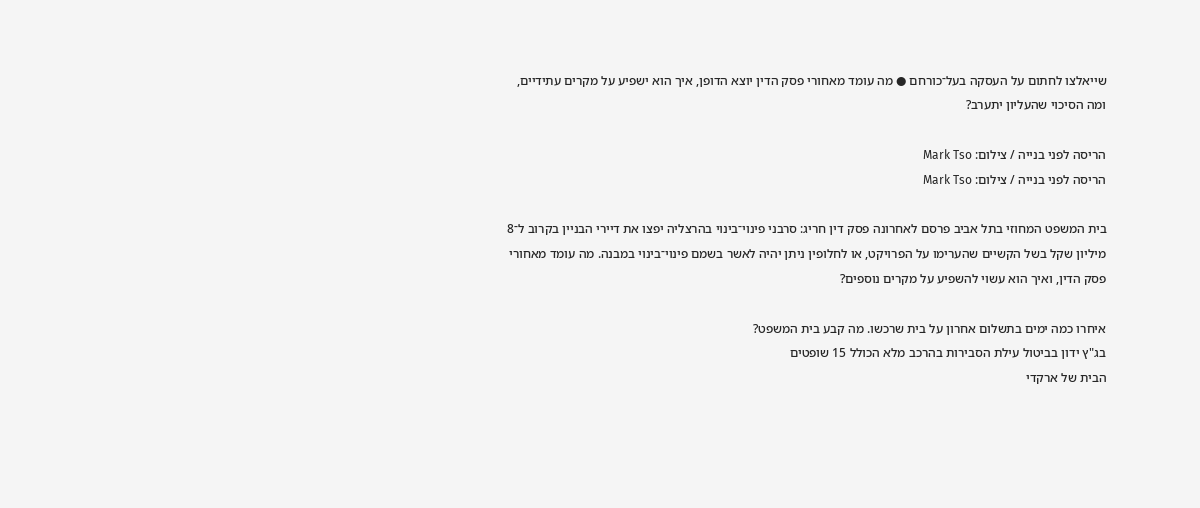שייאלצו לחתום על העסקה בעל־כורחם ● מה עומד מאחורי פסק הדין יוצא הדופן, איך הוא ישפיע על מקרים עתידיים, ומה הסיכוי שהעליון יתערב?

הריסה לפני בנייה / צילום: Mark Tso
הריסה לפני בנייה / צילום: Mark Tso

בית המשפט המחוזי בתל אביב פרסם לאחרונה פסק דין חריג: סרבני פינוי־בינוי בהרצליה יפצו את דיירי הבניין בקרוב ל־8 מיליון שקל בשל הקשיים שהערימו על הפרויקט, או לחלופין ניתן יהיה לאשר בשמם פינוי־בינוי במבנה. מה עומד מאחורי פסק הדין, ואיך הוא עשוי להשפיע על מקרים נוספים?

איחרו כמה ימים בתשלום אחרון על בית שרכשו. מה קבע בית המשפט?
בג"ץ ידון בביטול עילת הסבירות בהרכב מלא הכולל 15 שופטים
הבית של ארקדי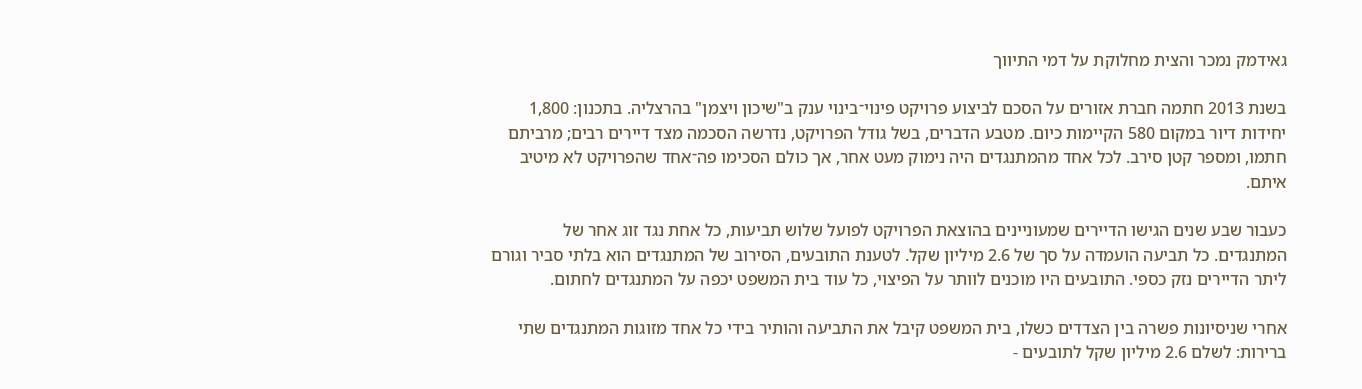גאידמק נמכר והצית מחלוקת על דמי התיווך

בשנת 2013 חתמה חברת אזורים על הסכם לביצוע פרויקט פינוי־בינוי ענק ב"שיכון ויצמן" בהרצליה. בתכנון: 1,800 יחידות דיור במקום 580 הקיימות כיום. מטבע הדברים, בשל גודל הפרויקט, נדרשה הסכמה מצד דיירים רבים; מרביתם חתמו, ומספר קטן סירב. לכל אחד מהמתנגדים היה נימוק מעט אחר, אך כולם הסכימו פה־אחד שהפרויקט לא מיטיב איתם.

כעבור שבע שנים הגישו הדיירים שמעוניינים בהוצאת הפרויקט לפועל שלוש תביעות, כל אחת נגד זוג אחר של המתנגדים. כל תביעה הועמדה על סך של 2.6 מיליון שקל. לטענת התובעים, הסירוב של המתנגדים הוא בלתי סביר וגורם ליתר הדיירים נזק כספי. התובעים היו מוכנים לוותר על הפיצוי, כל עוד בית המשפט יכפה על המתנגדים לחתום.

אחרי שניסיונות פשרה בין הצדדים כשלו, בית המשפט קיבל את התביעה והותיר בידי כל אחד מזוגות המתנגדים שתי ברירות: לשלם 2.6 מיליון שקל לתובעים -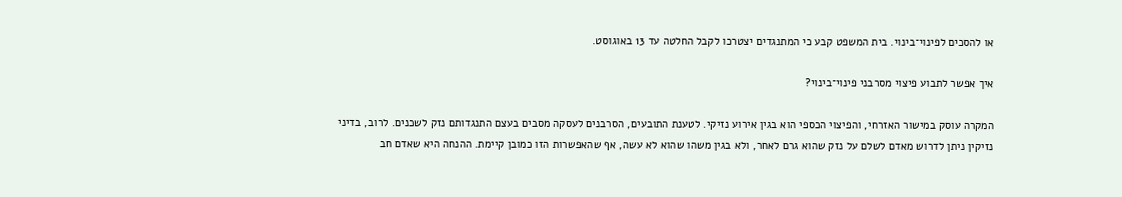או להסכים לפינוי־בינוי. בית המשפט קבע כי המתנגדים יצטרכו לקבל החלטה עד 13 באוגוסט.

איך אפשר לתבוע פיצוי מסרבני פינוי־בינוי?

המקרה עוסק במישור האזרחי, והפיצוי הכספי הוא בגין אירוע נזיקי. לטענת התובעים, הסרבנים לעסקה מסבים בעצם התנגדותם נזק לשכנים. לרוב, בדיני נזיקין ניתן לדרוש מאדם לשלם על נזק שהוא גרם לאחר, ולא בגין משהו שהוא לא עשה, אף שהאפשרות הזו כמובן קיימת. ההנחה היא שאדם חב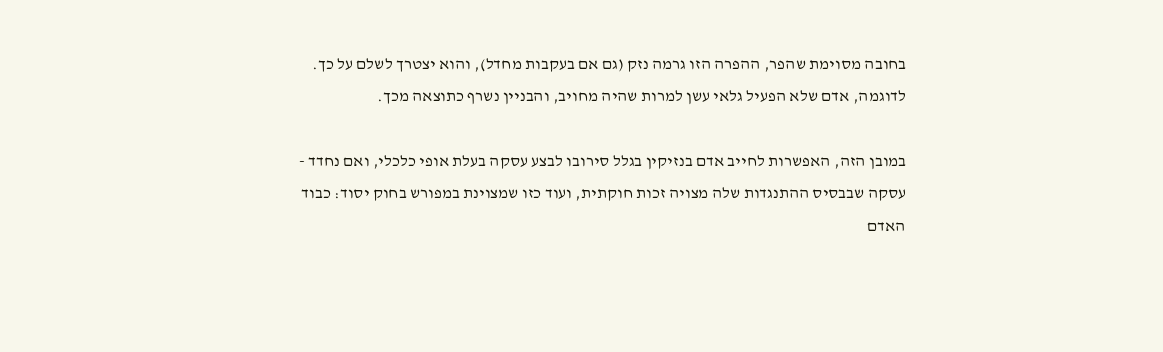בחובה מסוימת שהפר, ההפרה הזו גרמה נזק (גם אם בעקבות מחדל), והוא יצטרך לשלם על כך. לדוגמה, אדם שלא הפעיל גלאי עשן למרות שהיה מחויב, והבניין נשרף כתוצאה מכך.

במובן הזה, האפשרות לחייב אדם בנזיקין בגלל סירובו לבצע עסקה בעלת אופי כלכלי, ואם נחדד - עסקה שבבסיס ההתנגדות שלה מצויה זכות חוקתית, ועוד כזו שמצוינת במפורש בחוק יסוד: כבוד האדם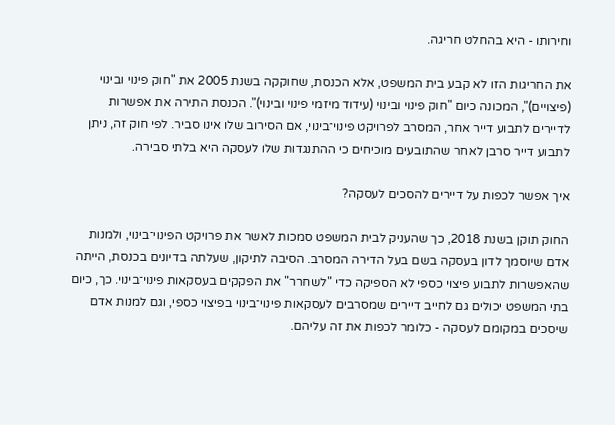וחירותו - היא בהחלט חריגה.

את החריגות הזו לא קבע בית המשפט, אלא הכנסת, שחוקקה בשנת 2005 את "חוק פינוי ובינוי (פיצויים)", המכונה כיום "חוק פינוי ובינוי (עידוד מיזמי פינוי ובינוי)". הכנסת התירה את אפשרות לדיירים לתבוע דייר אחר, המסרב לפרויקט פינוי־בינוי, אם הסירוב שלו אינו סביר. לפי חוק זה, ניתן לתבוע דייר סרבן לאחר שהתובעים מוכיחים כי ההתנגדות שלו לעסקה היא בלתי סבירה.

איך אפשר לכפות על דיירים להסכים לעסקה?

החוק תוקן בשנת 2018, כך שהעניק לבית המשפט סמכות לאשר את פרויקט הפינוי־בינוי, ולמנות אדם שיוסמך לדון בעסקה בשם בעל הדירה המסרב. הסיבה לתיקון, שעלתה בדיונים בכנסת, הייתה שהאפשרות לתבוע פיצוי כספי לא הספיקה כדי "לשחרר" את הפקקים בעסקאות פינוי־בינוי. כך, כיום בתי המשפט יכולים גם לחייב דיירים שמסרבים לעסקאות פינוי־בינוי בפיצוי כספי, וגם למנות אדם שיסכים במקומם לעסקה - כלומר לכפות את זה עליהם.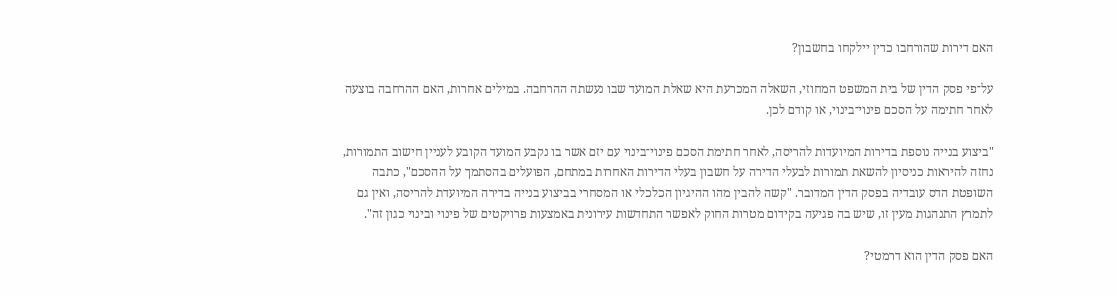האם דירות שהורחבו כדין יילקחו בחשבון?

על־פי פסק הדין של בית המשפט המחוזי, השאלה המכרעת היא שאלת המועד שבו נעשתה ההרחבה. במילים אחרות, האם ההרחבה בוצעה לאחר חתימה על הסכם פינוי־בינוי, או קודם לכן.

"ביצוע בנייה נוספת בדירות המיועדות להריסה, לאחר חתימת הסכם פינוי־בינוי עם יזם אשר בו נקבע המועד הקובע לעניין חישוב התמורות, נחזה להיראות כניסיון להשאת תמורות לבעלי הדירה על חשבון בעלי הדירות האחרות במתחם, הפועלים בהסתמך על ההסכם", כתבה השופטת הדס עובדיה בפסק הדין המדובר. "קשה להבין מהו ההיגיון הכלכלי או המסחרי בביצוע בנייה בדירה המיועדת להריסה, ואין גם לתמרץ התנהגות מעין זו, שיש בה פגיעה בקידום מטרות החוק לאפשר התחדשות עירונית באמצעות פרויקטים של פינוי ובינוי כגון זה".

האם פסק הדין הוא דרמטי?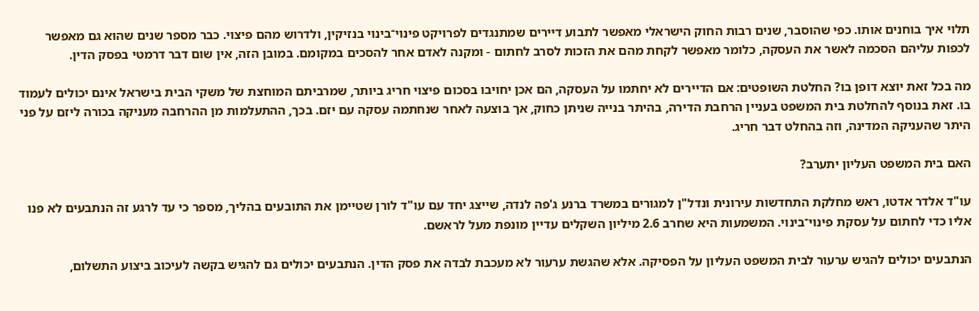תלוי איך בוחנים אותו. כפי שהוסבר, שנים רבות החוק הישראלי מאפשר לתבוע דיירים שמתנגדים לפרויקט פינוי־בינוי בנזיקין, ולדרוש מהם פיצוי. כבר מספר שנים שהוא גם מאפשר לכפות עליהם הסכמה לאשר את העסקה, כלומר מאפשר לקחת מהם את הזכות לסרב לחתום - ומקנה לאדם אחר להסכים במקומם. במובן הזה, אין שום דבר דרמטי בפסק הדין.

מה בכל זאת יוצא דופן בו? החלטת השופטים: אם הדיירים לא יחתמו על העסקה, הם אכן יחויבו בסכום פיצוי חריג ביותר, שמרביתם המוחצת של משקי הבית בישראל אינם יכולים לעמוד בו. זאת בנוסף להחלטת בית המשפט בעניין הרחבת הדירה, בהיתר בנייה שניתן כחוק, אך בוצעה לאחר שנחתמה עסקה עם יזם. בכך, ההתעלמות מן ההרחבה מעניקה בכורה ליזם על פני היתר שהעניקה המדינה, וזה בהחלט דבר חריג.

האם בית המשפט העליון יתערב?

עו"ד אלדר אדטו, ראש מחלקת התחדשות עירונית ונדל"ן למגורים במשרד ברנע ג'פה לנדה, שייצג יחד עם עו"ד לורן שטיימן את התובעים בהליך, מספר כי עד לרגע זה הנתבעים לא פנו אליו כדי לחתום על עסקת פינוי־בינוי. המשמעות היא שחרב 2.6 מיליון השקלים עדיין מונפת מעל לראשם.

הנתבעים יכולים להגיש ערעור לבית המשפט העליון על הפסיקה. אלא שהגשת ערעור לא מעכבת לבדה את פסק הדין. הנתבעים יכולים גם להגיש בקשה לעיכוב ביצוע התשלום,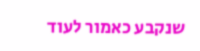שנקבע כאמור לעוד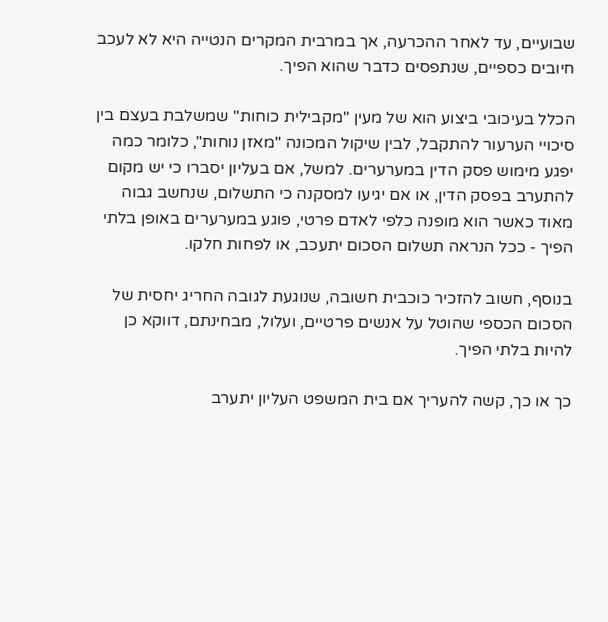שבועיים, עד לאחר ההכרעה, אך במרבית המקרים הנטייה היא לא לעכב חיובים כספיים, שנתפסים כדבר שהוא הפיך.

הכלל בעיכובי ביצוע הוא של מעין "מקבילית כוחות" שמשלבת בעצם בין סיכויי הערעור להתקבל, לבין שיקול המכונה "מאזן נוחות", כלומר כמה יפגע מימוש פסק הדין במערערים. למשל, אם בעליון יסברו כי יש מקום להתערב בפסק הדין, או אם יגיעו למסקנה כי התשלום, שנחשב גבוה מאוד כאשר הוא מופנה כלפי לאדם פרטי, פוגע במערערים באופן בלתי הפיך - ככל הנראה תשלום הסכום יתעכב, או לפחות חלקו.

בנוסף, חשוב להזכיר כוכבית חשובה, שנוגעת לגובה החריג יחסית של הסכום הכספי שהוטל על אנשים פרטיים, ועלול, מבחינתם, דווקא כן להיות בלתי הפיך.

כך או כך, קשה להעריך אם בית המשפט העליון יתערב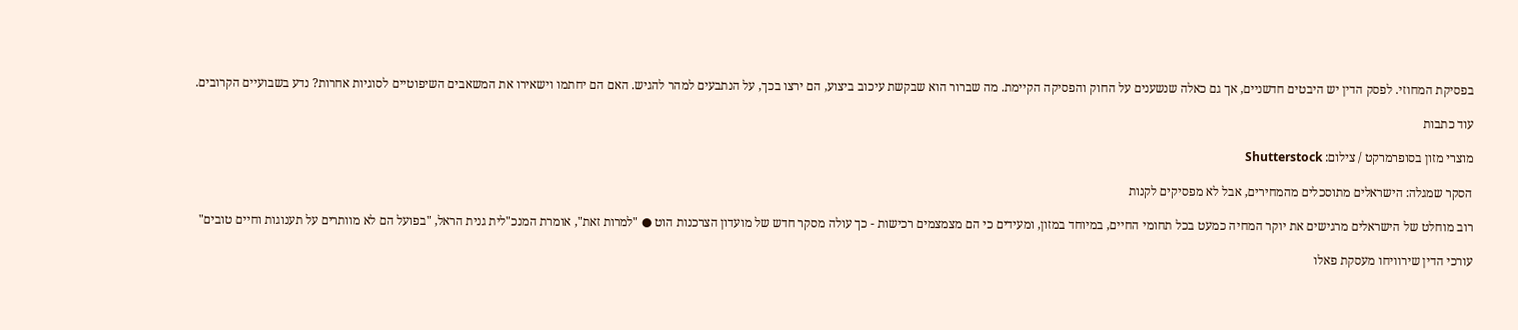בפסיקת המחוזי. לפסק הדין יש היבטים חדשניים, אך גם כאלה שנשענים על החוק והפסיקה הקיימת. מה שברור הוא שבקשת עיכוב ביצוע, הם ירצו בכך, על הנתבעים למהר להגיש. האם הם יחתמו וישאירו את המשאבים השיפוטיים לסוגיות אחרות? נדע בשבועיים הקרובים.

עוד כתבות

מוצרי מזון בסופרמרקט / צילום: Shutterstock

הסקר שמגלה: הישראלים מתוסכלים מהמחירים, אבל לא מפסיקים לקנות

רוב מוחלט של הישראלים מרגישים את יוקר המחיה כמעט בכל תחומי החיים, במיוחד במזון, ומעידים כי הם מצמצמים רכישות - כך עולה מסקר חדש של מועדון הצרכנות הוט ● "למרות זאת", אומרת המנכ"לית גנית הראל, "בפועל הם לא מוותרים על תענוגות וחיים טובים"

עורכי הדין שירוויחו מעסקת פאלו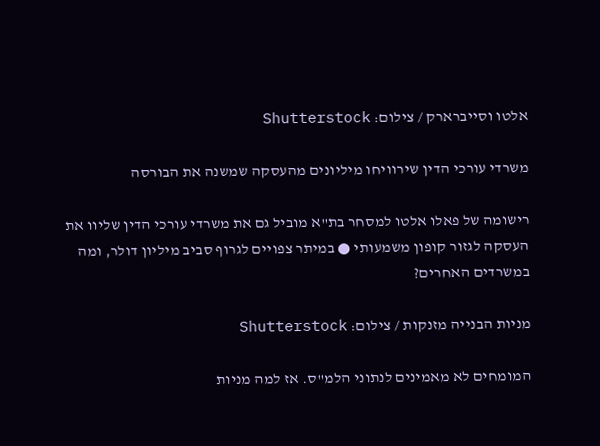אלטו וסייברארק / צילום: Shutterstock

משרדי עורכי הדין שירוויחו מיליונים מהעסקה שמשנה את הבורסה

רישומה של פאלו אלטו למסחר בת"א מוביל גם את משרדי עורכי הדין שליוו את העסקה לגזור קופון משמעותי ● במיתר צפויים לגרוף סביב מיליון דולר, ומה במשרדים האחרים?

מניות הבנייה מזנקות / צילום: Shutterstock

המומחים לא מאמינים לנתוני הלמ"ס. אז למה מניות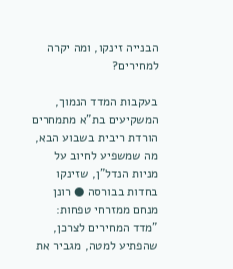הבנייה זינקו, ומה יקרה למחירים?

בעקבות המדד הנמוך, המשקיעים בת"א מתמחרים הורדת ריבית בשבוע הבא, מה שמשפיע לחיוב על מניות הנדל"ן, שזינקו בחדות בבורסה ● רונן מנחם ממזרחי טפחות: "מדד המחירים לצרכן, שהפתיע למטה, מגביר את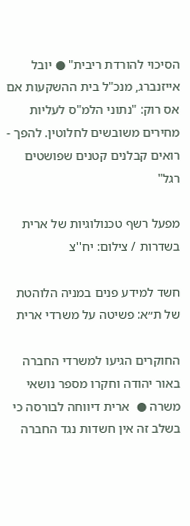הסיכוי להורדת ריבית" ● יובל אייזנברג, מנכ"ל בית ההשקעות אם אס רוק: "נתוני הלמ"ס לעליות מחירים משובשים לחלוטין. להפך - רואים קבלנים קטנים שפושטים רגל"

מפעל רשף טכנולוגיות של ארית בשדרות / צילום: יח''צ

חשד למידע פנים במניה הלוהטת של ת״א: פשיטה על משרדי ארית

החוקרים הגיעו למשרדי החברה באור יהודה וחקרו מספר נושאי משרה ●  ארית דיווחה לבורסה כי בשלב זה אין חשדות נגד החברה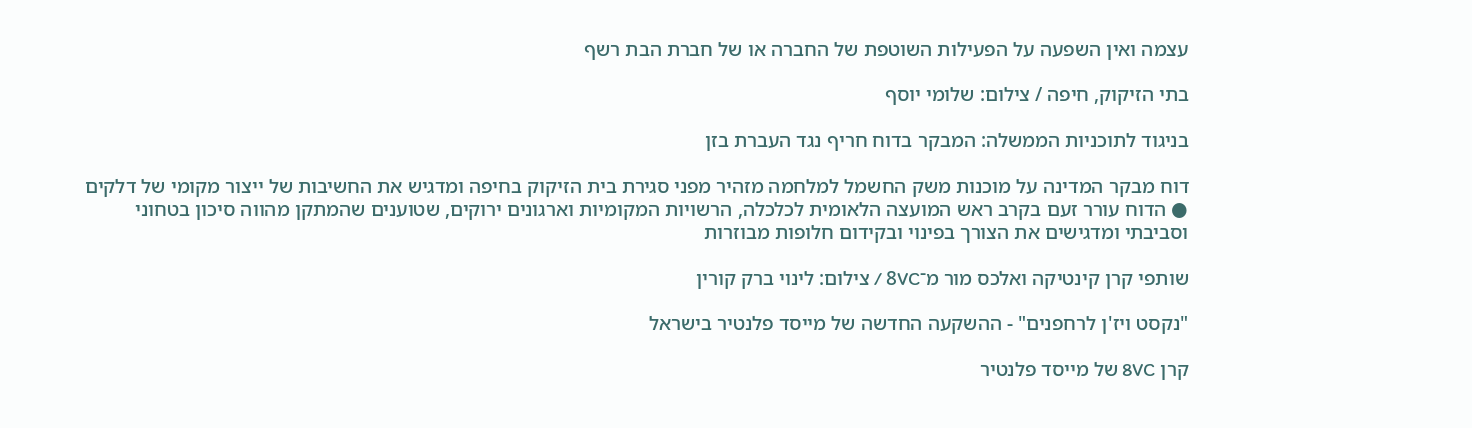עצמה ואין השפעה על הפעילות השוטפת של החברה או של חברת הבת רשף

בתי הזיקוק, חיפה / צילום: שלומי יוסף

בניגוד לתוכניות הממשלה: המבקר בדוח חריף נגד העברת בזן

דוח מבקר המדינה על מוכנות משק החשמל למלחמה מזהיר מפני סגירת בית הזיקוק בחיפה ומדגיש את החשיבות של ייצור מקומי של דלקים ● הדוח עורר זעם בקרב ראש המועצה הלאומית לכלכלה, הרשויות המקומיות וארגונים ירוקים, שטוענים שהמתקן מהווה סיכון בטחוני וסביבתי ומדגישים את הצורך בפינוי ובקידום חלופות מבוזרות

שותפי קרן קינטיקה ואלכס מור מ־8VC / צילום: לינוי ברק קורין

"נקסט ויז'ן לרחפנים" - ההשקעה החדשה של מייסד פלנטיר בישראל

קרן 8VC של מייסד פלנטיר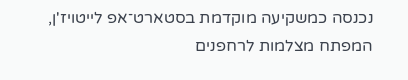נכנסה כמשקיעה מוקדמת בסטארט־אפ לייטויז'ן, המפתח מצלמות לרחפנים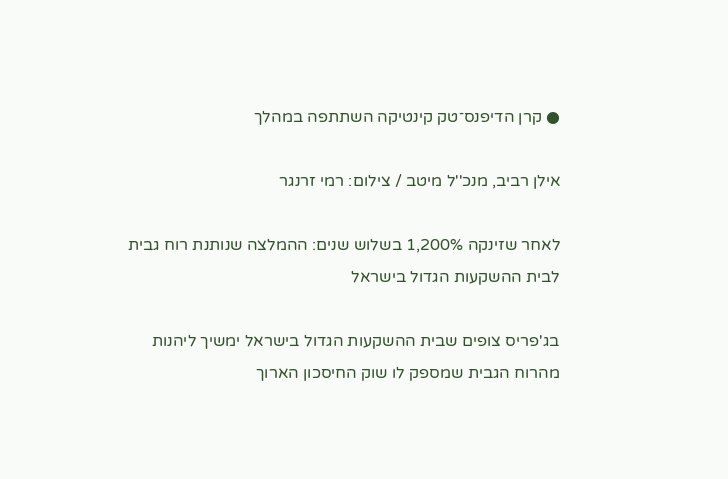● קרן הדיפנס־טק קינטיקה השתתפה במהלך

אילן רביב, מנכ''ל מיטב / צילום: רמי זרנגר

לאחר שזינקה 1,200% בשלוש שנים: ההמלצה שנותנת רוח גבית לבית ההשקעות הגדול בישראל

בג'פריס צופים שבית ההשקעות הגדול בישראל ימשיך ליהנות מהרוח הגבית שמספק לו שוק החיסכון הארוך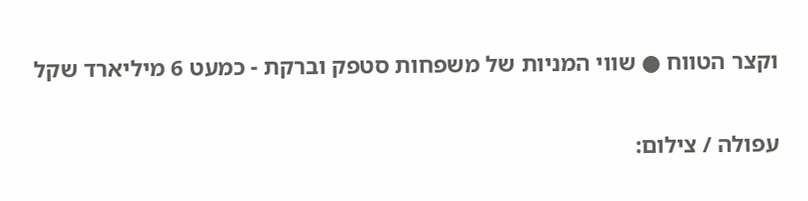וקצר הטווח ● שווי המניות של משפחות סטפק וברקת - כמעט 6 מיליארד שקל

עפולה / צילום: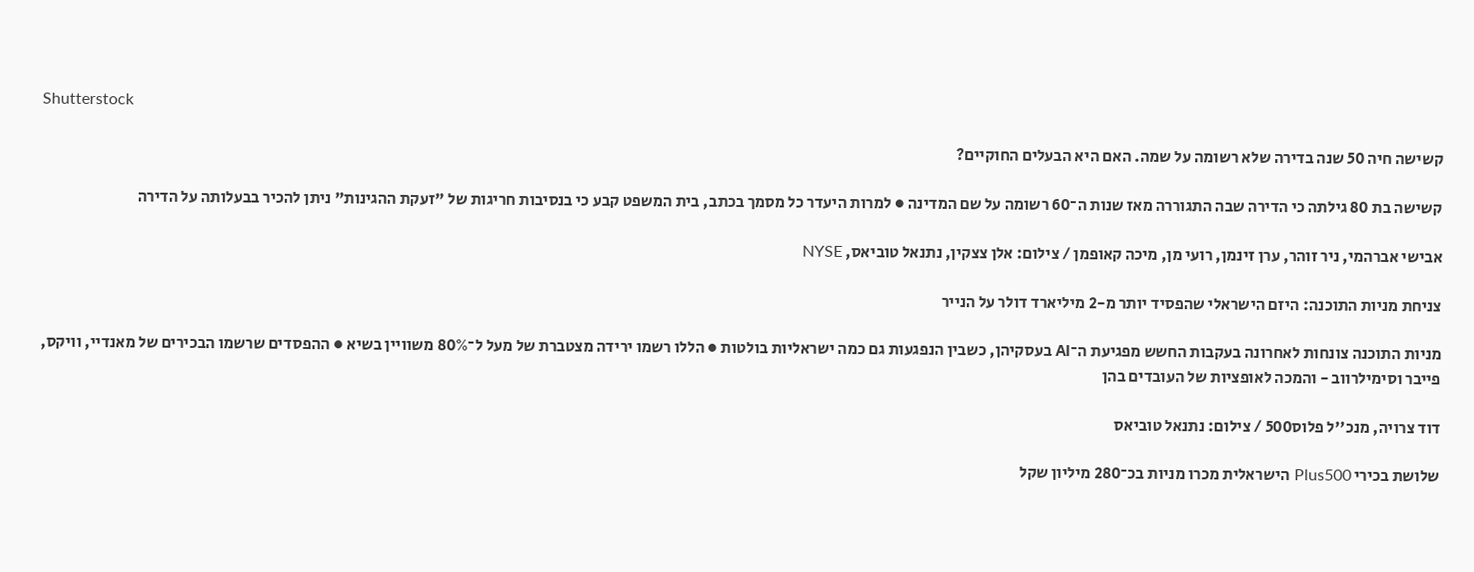Shutterstock

קשישה חיה 50 שנה בדירה שלא רשומה על שמה. האם היא הבעלים החוקיים?

קשישה בת 80 גילתה כי הדירה שבה התגוררה מאז שנות ה־60 רשומה על שם המדינה ● למרות היעדר כל מסמך בכתב, בית המשפט קבע כי בנסיבות חריגות של "זעקת ההגינות" ניתן להכיר בבעלותה על הדירה

אבישי אברהמי, ניר זוהר, ערן זינמן, רועי מן, מיכה קאופמן / צילום: אלן צצקין, נתנאל טוביאס, NYSE

צניחת מניות התוכנה: היזם הישראלי שהפסיד יותר מ-2 מיליארד דולר על הנייר

מניות התוכנה צונחות לאחרונה בעקבות החשש מפגיעת ה־AI בעסקיהן, כשבין הנפגעות גם כמה ישראליות בולטות ● הללו רשמו ירידה מצטברת של מעל ל־80% משוויין בשיא ● ההפסדים שרשמו הבכירים של מאנדיי, וויקס, פייבר וסימילרווב - והמכה לאופציות של העובדים בהן

דוד צרויה, מנכ''ל פלוס500 / צילום: נתנאל טוביאס

שלושת בכירי Plus500 הישראלית מכרו מניות בכ־280 מיליון שקל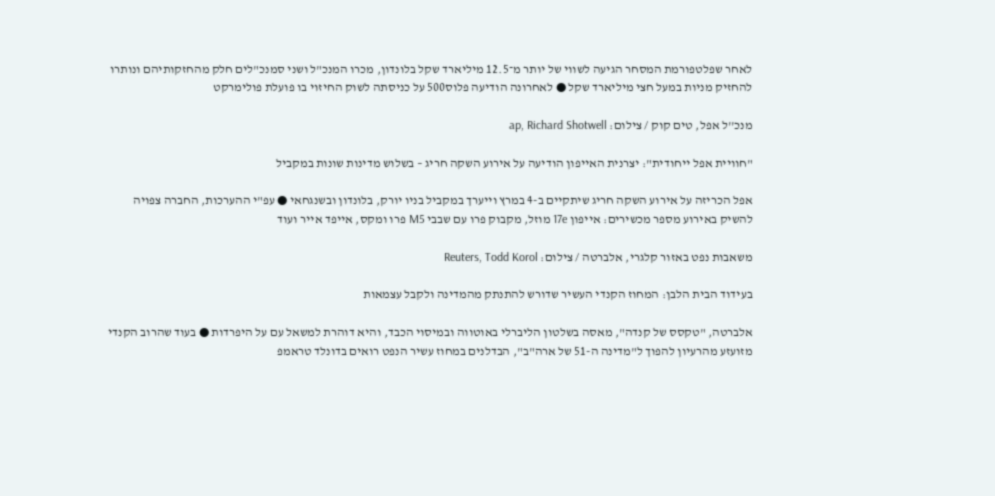לאחר שפלטפורמת המסחר הגיעה לשווי של יותר מ־12.5 מיליארד שקל בלונדון, מכרו המנכ"ל ושני סמנכ"לים חלק מהחזקותיהם ונותרו להחזיק מניות במעל חצי מיליארד שקל ● לאחרונה הודיעה פלוס500 על כניסתה לשוק החיזוי בו פועלת פולימרקט

מנכ''ל אפל, טים קוק / צילום: ap, Richard Shotwell

"חוויית אפל ייחודית": יצרנית האייפון הודיעה על אירוע השקה חריג – בשלוש מדינות שונות במקביל

אפל הכריזה על אירוע השקה חריג שיתקיים ב-4 במרץ וייערך במקביל בניו יורק, בלונדון ובשנגחאי ● עפ"י ההערכות, החברה צפויה להשיק באירוע מספר מכשירים: אייפון 17e מוזל, מקבוק פרו עם שבבי M5 פרו ומקס, אייפד אייר ועוד

משאבות נפט באזור קלגרי, אלברטה / צילום: Reuters, Todd Korol

בעידוד הבית הלבן: המחוז הקנדי העשיר שדורש להתנתק מהמדינה ולקבל עצמאות

אלברטה, "טקסס של קנדה", מאסה בשלטון הליברלי באוטווה ובמיסוי הכבד, והיא דוהרת למשאל עם על היפרדות ● בעוד שהרוב הקנדי מזועזע מהרעיון להפוך ל"מדינה ה-51 של ארה"ב", הבדלנים במחוז עשיר הנפט רואים בדונלד טראמפ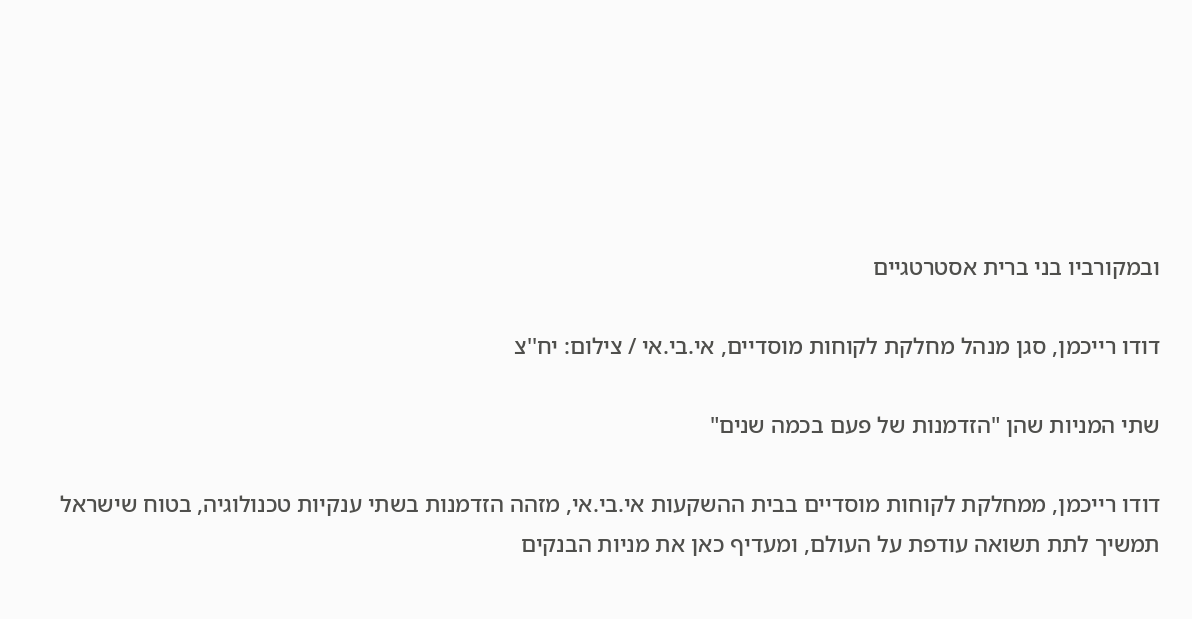ובמקורביו בני ברית אסטרטגיים

דודו רייכמן, סגן מנהל מחלקת לקוחות מוסדיים, אי.בי.אי / צילום: יח''צ

שתי המניות שהן "הזדמנות של פעם בכמה שנים"

דודו רייכמן, ממחלקת לקוחות מוסדיים בבית ההשקעות אי.בי.אי, מזהה הזדמנות בשתי ענקיות טכנולוגיה, בטוח שישראל תמשיך לתת תשואה עודפת על העולם, ומעדיף כאן את מניות הבנקים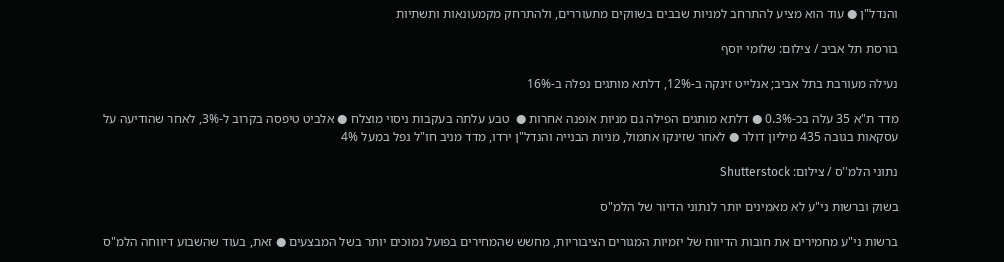והנדל"ן ● עוד הוא מציע להתרחב למניות שבבים בשווקים מתעוררים, ולהתרחק מקמעונאות ותשתיות

בורסת תל אביב / צילום: שלומי יוסף

נעילה מעורבת בתל אביב; אנלייט זינקה ב-12%, דלתא מותגים נפלה ב-16%

מדד ת"א 35 עלה בכ-0.3% ● דלתא מותגים הפילה גם מניות אופנה אחרות ●  טבע עלתה בעקבות ניסוי מוצלח ● אלביט טיפסה בקרוב ל-3%, לאחר שהודיעה על עסקאות בגובה 435 מיליון דולר ● לאחר שזינקו אתמול, מניות הבנייה והנדל"ן ירדו, מדד מניב חו"ל נפל במעל 4%

נתוני הלמ''ס / צילום: Shutterstock

בשוק וברשות ני"ע לא מאמינים יותר לנתוני הדיור של הלמ"ס

ברשות ני"ע מחמירים את חובות הדיווח של יזמיות המגורים הציבוריות, מחשש שהמחירים בפועל נמוכים יותר בשל המבצעים ● זאת, בעוד שהשבוע דיווחה הלמ"ס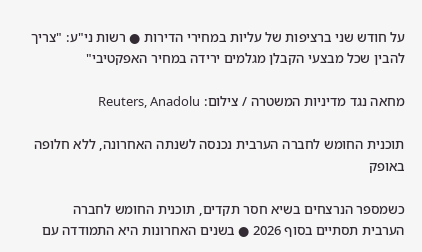על חודש שני ברציפות של עליות במחירי הדירות ● רשות ני"ע: "צריך להבין שכל מבצעי הקבלן מגלמים ירידה במחיר האפקטיבי"

מחאה נגד מדיניות המשטרה / צילום: Reuters, Anadolu

תוכנית החומש לחברה הערבית נכנסה לשנתה האחרונה, ללא חלופה באופק

כשמספר הנרצחים בשיא חסר תקדים, תוכנית החומש לחברה הערבית תסתיים בסוף 2026 ● בשנים האחרונות היא התמודדה עם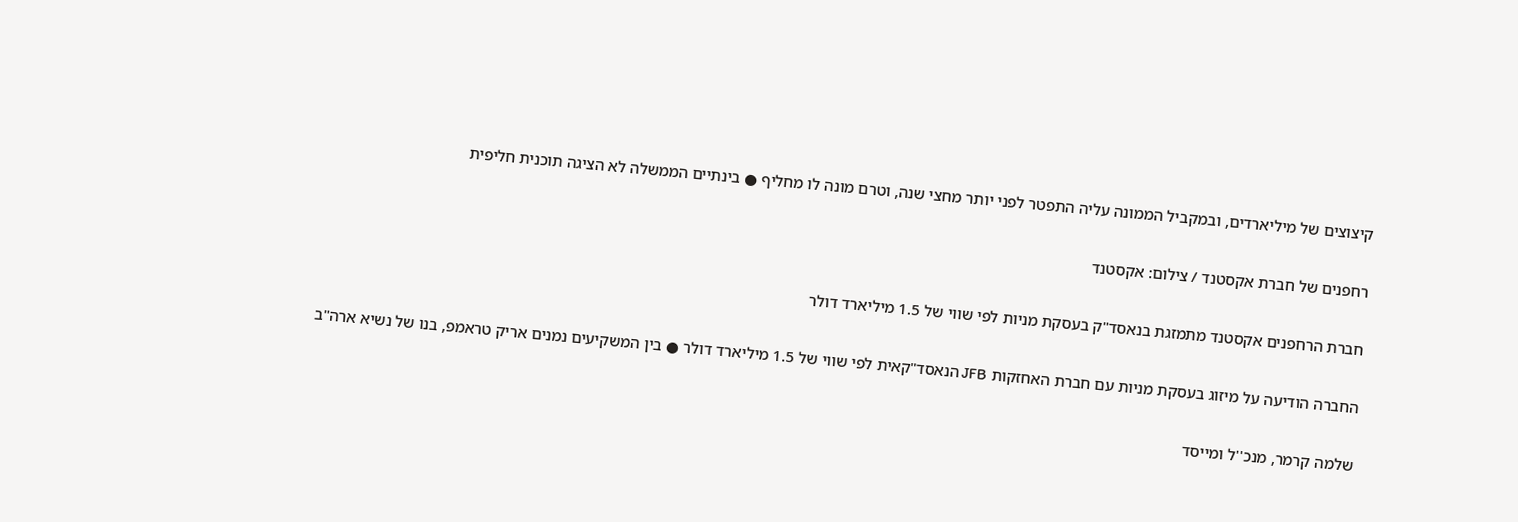קיצוצים של מיליארדים, ובמקביל הממונה עליה התפטר לפני יותר מחצי שנה, וטרם מונה לו מחליף ● בינתיים הממשלה לא הציגה תוכנית חליפית

רחפנים של חברת אקסטנד / צילום: אקסטנד

חברת הרחפנים אקסטנד מתמזגת בנאסד"ק בעסקת מניות לפי שווי של 1.5 מיליארד דולר

החברה הודיעה על מיזוג בעסקת מניות עם חברת האחזקות JFB הנאסד"קאית לפי שווי של 1.5 מיליארד דולר ● בין המשקיעים נמנים אריק טראמפ, בנו של נשיא ארה"ב

שלמה קרמר, מנכ''ל ומייסד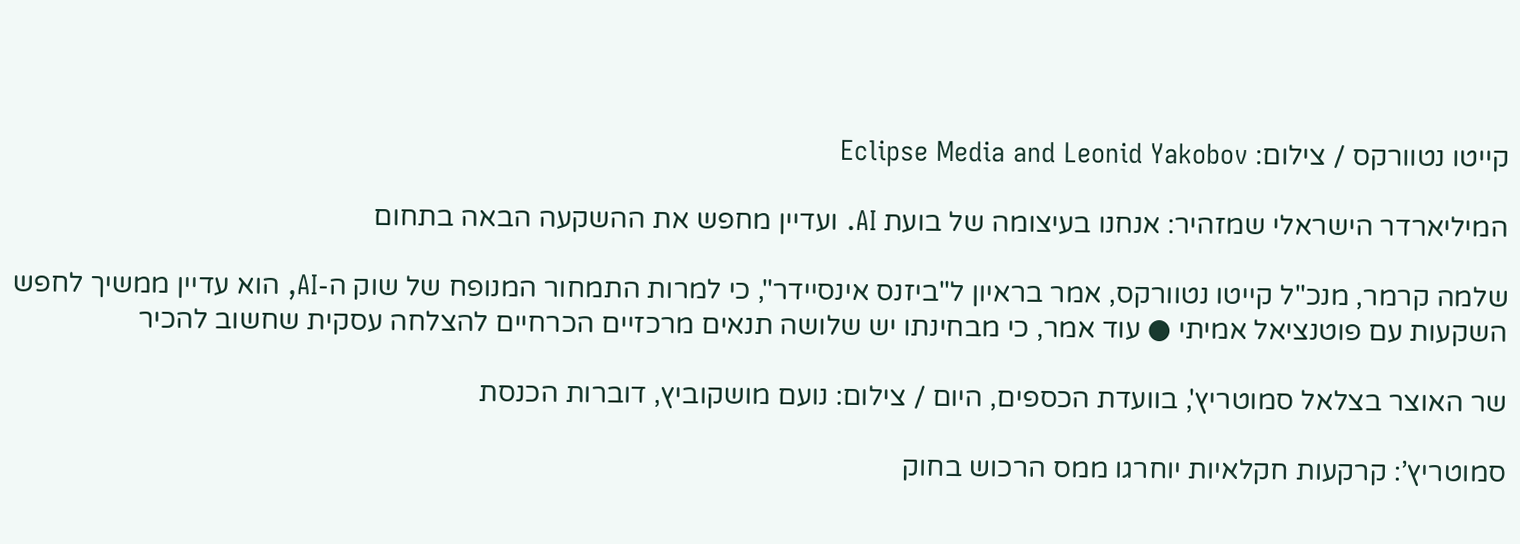קייטו נטוורקס / צילום: Eclipse Media and Leonid Yakobov

המיליארדר הישראלי שמזהיר: אנחנו בעיצומה של בועת AI. ועדיין מחפש את ההשקעה הבאה בתחום

שלמה קרמר, מנכ"ל קייטו נטוורקס, אמר בראיון ל"ביזנס אינסיידר", כי למרות התמחור המנופח של שוק ה-AI, הוא עדיין ממשיך לחפש השקעות עם פוטנציאל אמיתי ● עוד אמר, כי מבחינתו יש שלושה תנאים מרכזיים הכרחיים להצלחה עסקית שחשוב להכיר

שר האוצר בצלאל סמוטריץ', בוועדת הכספים, היום / צילום: נועם מושקוביץ, דוברות הכנסת

סמוטריץ’: קרקעות חקלאיות יוחרגו ממס הרכוש בחוק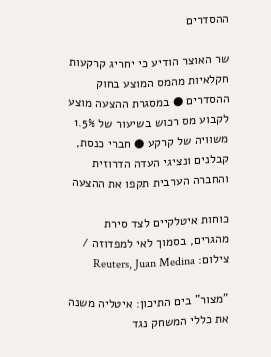ההסדרים

שר האוצר הודיע כי יחריג קרקעות חקלאיות מהמס המוצע בחוק ההסדרים ● במסגרת ההצעה מוצע לקבוע מס רכוש בשיעור של 1.5% משוויה של קרקע ● חברי כנסת, קבלנים ונציגי העדה הדרוזית והחברה הערבית תקפו את ההצעה

כוחות איטלקיים לצד סירת מהגרים, בסמוך לאי למפדוזה / צילום: Reuters, Juan Medina

"מצור" בים התיכון: איטליה משנה את כללי המשחק נגד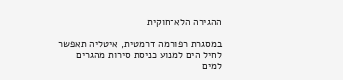ההגירה הלא־חוקית

במסגרת רפורמה דרמטית, איטליה תאפשר לחיל הים למנוע כניסת סירות מהגרים למים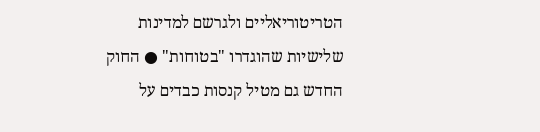הטריטוריאליים ולגרשם למדינות שלישיות שהוגדרו "בטוחות" ● החוק החדש גם מטיל קנסות כבדים על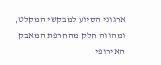ארגוני הסיוע למבקשי המקלט, ומהווה חלק מהחרפת המאבק האירופי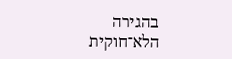בהגירה הלא־חוקית